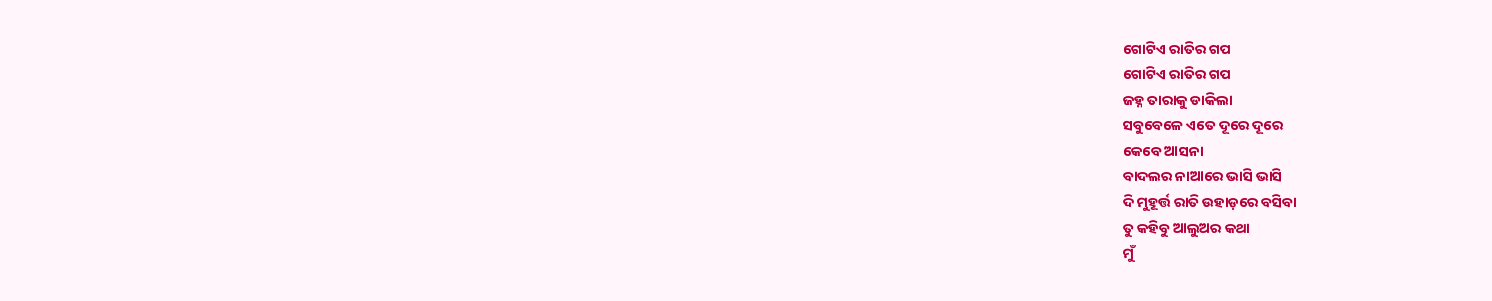ଗୋଟିଏ ରାତିର ଗପ
ଗୋଟିଏ ରାତିର ଗପ
ଜହ୍ନ ତାରାକୁ ଡାକିଲା
ସବୁବେଳେ ଏତେ ଦୂରେ ଦୂରେ
କେବେ ଆସନା
ବାଦଲର ନାଆରେ ଭାସି ଭାସି
ଦି ମୁହୂର୍ତ୍ତ ରାତି ଉହାଡ଼ରେ ବସିବା
ତୁ କହିବୁ ଆଲୁଅର କଥା
ମୁଁ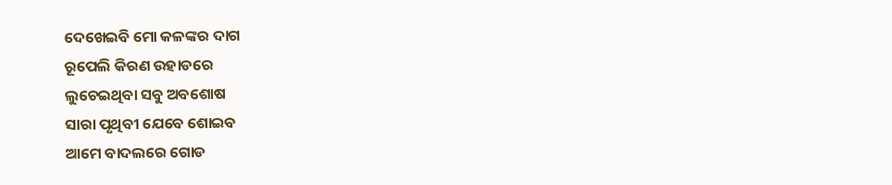ଦେଖେଇବି ମୋ କଳଙ୍କର ଦାଗ
ରୂପେଲି କିରଣ ଉହାଡରେ
ଲୁଚେଇଥିବା ସବୁ ଅବଶୋଷ
ସାରା ପୃଥିବୀ ଯେବେ ଶୋଇବ
ଆମେ ବାଦଲରେ ଗୋଡ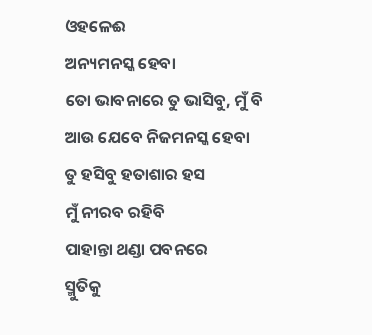ଓହଳେଈ
ଅନ୍ୟମନସ୍କ ହେବା
ତୋ ଭାବନାରେ ତୁ ଭାସିବୁ, ମୁଁ ବି
ଆଉ ଯେବେ ନିଜମନସ୍କ ହେବା
ତୁ ହସିବୁ ହତାଶାର ହସ
ମୁଁ ନୀରବ ରହିବି
ପାହାନ୍ତା ଥଣ୍ଡା ପବନରେ
ସ୍ମୁତିକୁ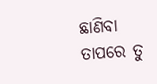ଛାଣିବା
ତାପରେ ତୁ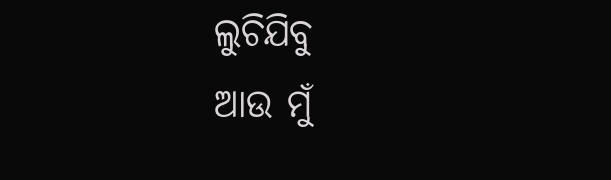ଲୁଚିଯିବୁ
ଆଉ ମୁଁ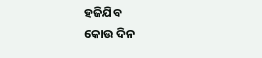ହଜିଯିବ
କୋଉ ଦିନ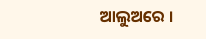ଆଲୁଅରେ ।